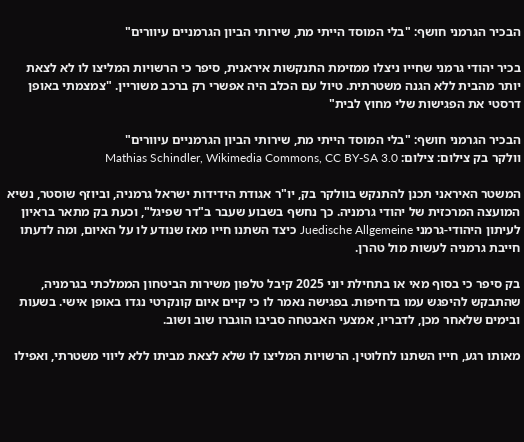הבכיר הגרמני חושף: "בלי המוסד הייתי מת, שירותי הביון הגרמניים עיוורים"

בכיר יהודי גרמני שחייו ניצלו ממזימת התנקשות איראנית, סיפר כי הרשויות המליצו לו לא לצאת יותר מהבית ללא הגנה משטרתית. טיול עם הכלב היה אפשרי רק ברכב משוריין. "צמצמתי באופן דרסטי את הפגישות שלי מחוץ לבית"

הבכיר הגרמני חושף: "בלי המוסד הייתי מת, שירותי הביון הגרמניים עיוורים"
וולקר בק צילום: צילום: Mathias Schindler, Wikimedia Commons, CC BY-SA 3.0

המשטר האיראני תכנן להתנקש בוולקר בק, יו"ר אגודת הידידות ישראל גרמניה, וביוזף שוסטר, נשיא המועצה המרכזית של יהודי גרמניה. כך נחשף בשבוע שעבר ב"דר שפיגל", וכעת בק מתאר בראיון לעיתון היהודי-גרמני Juedische Allgemeine כיצד השתנו חייו מאז שנודע לו על האיום, ומה לדעתו חייבת גרמניה לעשות מול טהרן.

בק סיפר כי בסוף מאי או בתחילת יוני 2025 קיבל טלפון משירות הביטחון הממלכתי בגרמניה, שהתבקש להיפגש עמו בדחיפות. בפגישה נאמר לו כי קיים איום קונקרטי נגדו באופן אישי. בשעות ובימים שלאחר מכן, לדבריו, אמצעי האבטחה סביבו הוגברו שוב ושוב.

מאותו רגע, חייו השתנו לחלוטין. הרשויות המליצו לו שלא לצאת מביתו ללא ליווי משטרתי, ואפילו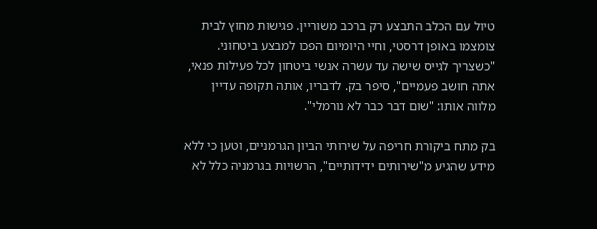טיול עם הכלב התבצע רק ברכב משוריין. פגישות מחוץ לבית צומצמו באופן דרסטי, וחיי היומיום הפכו למבצע ביטחוני. "כשצריך לגייס שישה עד עשרה אנשי ביטחון לכל פעילות פנאי, אתה חושב פעמיים", סיפר בק. לדבריו, אותה תקופה עדיין מלווה אותו: "שום דבר כבר לא נורמלי".

בק מתח ביקורת חריפה על שירותי הביון הגרמניים, וטען כי ללא מידע שהגיע מ"שירותים ידידותיים", הרשויות בגרמניה כלל לא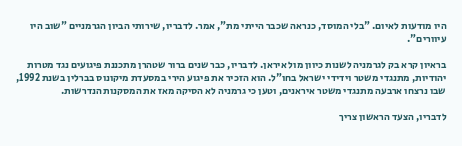היו מודעות לאיום. "בלי המוסד, כנראה שכבר הייתי מת", אמר. לדבריו, שירותי הביון הגרמניים "שוב היו עיוורים".

בראיון קרא בק לגרמניה לשנות כיוון מול איראן. לדבריו, כבר שנים ברור שטהרן מתכננת פיגועים נגד מטרות יהודיות, מתנגדי משטר וידידי ישראל בחו"ל. הוא הזכיר את פיגוע הירי במסעדת מיקונוס בברלין בשנת 1992, שבו נרצחו ארבעה מתנגדי משטר איראנים, וטען כי גרמניה לא הסיקה מאז את המסקנות הנדרשות.

לדבריו, הצעד הראשון צריך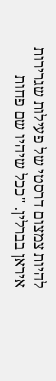להיות צמצום דרסטי של פעילות שגרירות איראן בברלין. "ככל שיהיו שם פחות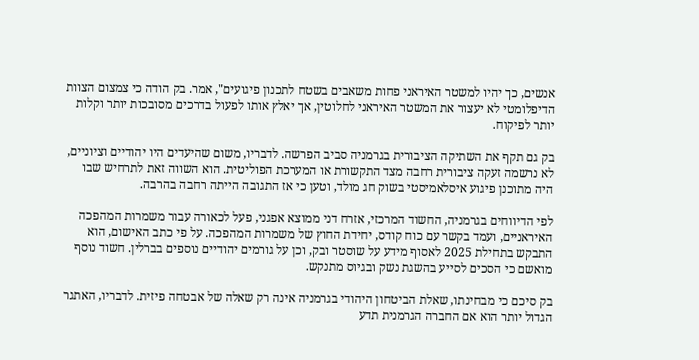אנשים, כך יהיו למשטר האיראני פחות משאבים בשטח לתכנון פיגועים", אמר. בק הודה כי צמצום הצוות הדיפלומטי לא יעצור את המשטר האיראני לחלוטין, אך יאלץ אותו לפעול בדרכים מסובכות יותר וקלות יותר לפיקוח.

בק גם תקף את השתיקה הציבורית בגרמניה סביב הפרשה. לדבריו, משום שהיעדים היו יהודיים וציוניים, לא נרשמה זעקה ציבורית רחבה מצד התקשורת או המערכת הפוליטית. הוא השווה זאת לתרחיש שבו היה מתוכנן פיגוע איסלאמיסטי בשוק חג מולד, וטען כי אז התגובה הייתה רחבה בהרבה.

לפי הדיווחים בגרמניה, החשוד המרכזי, אזרח דני ממוצא אפגני, פעל לכאורה עבור משמרות המהפכה האיראניים, ועמד בקשר עם כוח קודס, יחידת החוץ של משמרות המהפכה. על פי כתב האישום, הוא התבקש בתחילת 2025 לאסוף מידע על שוסטר ובק, וכן על גורמים יהודיים נוספים בברלין. חשוד נוסף מואשם כי הסכים לסייע בהשגת נשק ובגיוס מתנקש.

בק סיכם כי מבחינתו, שאלת הביטחון היהודי בגרמניה אינה רק שאלה של אבטחה פיזית. לדבריו, האתגר הגדול יותר הוא אם החברה הגרמנית תדע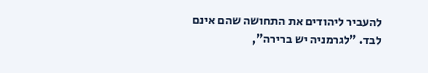להעביר ליהודים את התחושה שהם אינם לבד. "לגרמניה יש ברירה",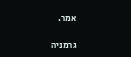אמר.

גרמניה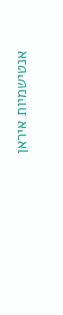אנטישמיות איראן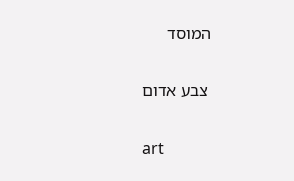המוסד

 צבע אדום

art